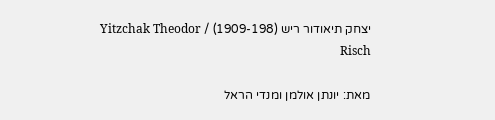יצחק תיאודור ריש (1909-198) / Yitzchak Theodor Risch

מאת: יונתן אולמן ומנדי הראל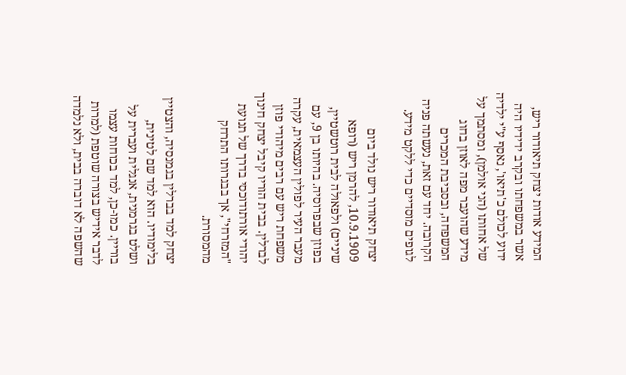המידע אודות יצחק תיאודור ריש, אשר במשפחתו ובקרב ידידיו היה ידוע לכולם כ'תיאו', נאסף ע"י ילדיה של אחותו (הני אולמן), ומסתמך על מידע שהועבר מפה לאוזן בחוג המשפחה, ובסביבת המכרים הקרובה. יחד עם זאת, נעשתה פניה לגופים מוסדיים כדי ללקט מידע.

יצחק תיאודור ריש נולד ביום 10.9.1909, להרמן ריש (רופא שיניים) ולפאולה לבית רוטשטיין, בפוזן שבפרוסיה. בהיותו בן 9, עם מעבר העיר לפולין העצמאית, עקרה משפחת ריש עם רבים מיהודי פוזן לברלין. בבית הוריו קיבל יצחק חינוך יהודי אורתודוכסי בדרך של תנועת "המזרחי", אך בבגרותו התרחק מהמסורת.

יצחק למד בברלין בגמנסיה, והצטיין בלימודיו. הוא למד שם לטינית, ושלט בגרמנית, אנגלית ועברית על בוריין. כמו-כן, למד בכוחות עצמו לדבר אידיש בצורה שוטפת (למרות שהשפה לא דוברה בבית, ולא נלמדה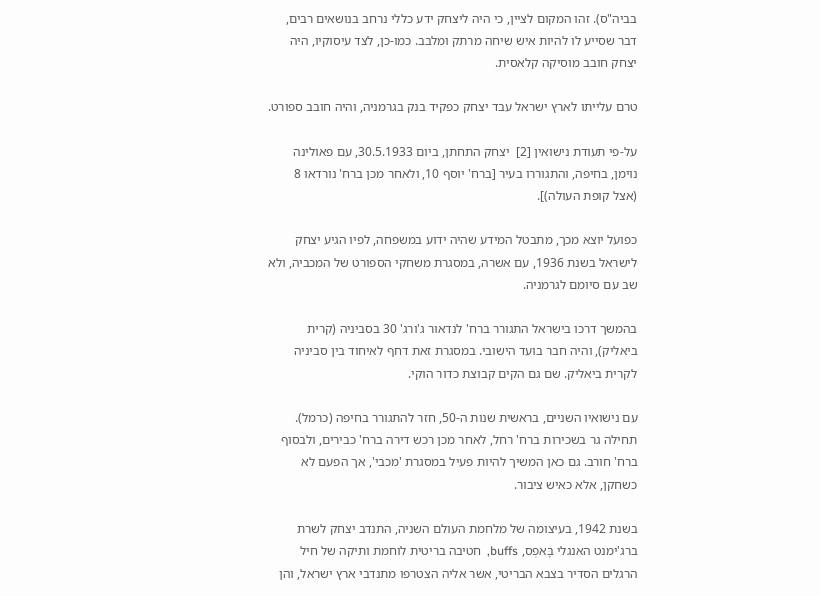בביה"ס). זהו המקום לציין, כי היה ליצחק ידע כללי נרחב בנושאים רבים, דבר שסייע לו להיות איש שיחה מרתק ומלבב. כמו-כן, לצד עיסוקיו, היה יצחק חובב מוסיקה קלאסית.

טרם עלייתו לארץ ישראל עבד יצחק כפקיד בנק בגרמניה, והיה חובב ספורט.

על-פי תעודת נישואין [2]  יצחק התחתן, ביום 30.5.1933, עם פאולינה נוימן, בחיפה, והתגוררו בעיר [ברח' יוסף 10, ולאחר מכן ברח' נורדאו 8 (אצל קופת העולה)].

כפועל יוצא מכך, מתבטל המידע שהיה ידוע במשפחה, לפיו הגיע יצחק לישראל בשנת 1936, עם אשרה, במסגרת משחקי הספורט של המכביה, ולא שב עם סיומם לגרמניה.

בהמשך דרכו בישראל התגורר ברח' לנדאור ג'ורג' 30 בסביניה (קרית ביאליק), והיה חבר בועד הישובי. במסגרת זאת דחף לאיחוד בין סביניה לקרית ביאליק. שם גם הקים קבוצת כדור הוקי.

עם נישואיו השניים, בראשית שנות ה-50, חזר להתגורר בחיפה (כרמל). תחילה גר בשכירות ברח' רחל, לאחר מכן רכש דירה ברח' כבירים, ולבסוף ברח' חורב. גם כאן המשיך להיות פעיל במסגרת 'מכבי', אך הפעם לא כשחקן, אלא כאיש ציבור.

בשנת 1942, בעיצומה של מלחמת העולם השניה, התנדב יצחק לשרת ברג'ימנט האנגלי בָּאפְס, buffs,  חטיבה בריטית לוחמת ותיקה של חיל הרגלים הסדיר בצבא הבריטי, אשר אליה הצטרפו מתנדבי ארץ ישראל, והן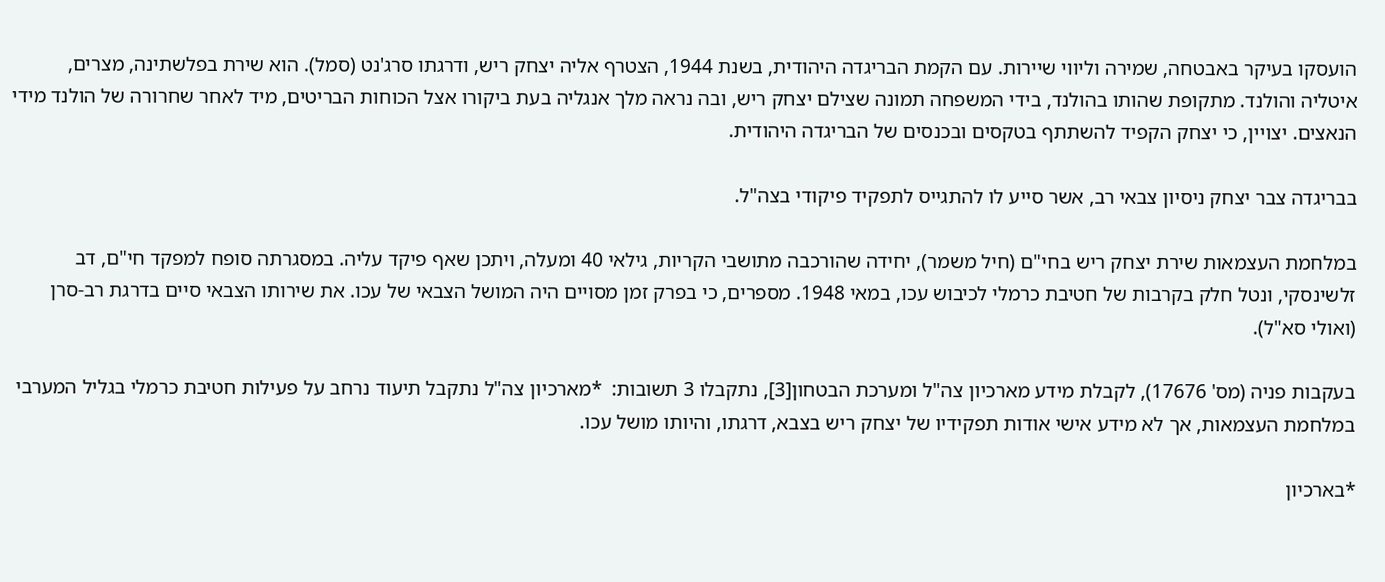הועסקו בעיקר באבטחה, שמירה וליווי שיירות. עם הקמת הבריגדה היהודית, בשנת 1944, הצטרף אליה יצחק ריש, ודרגתו סרג'נט (סמל). הוא שירת בפלשתינה, מצרים, איטליה והולנד. מתקופת שהותו בהולנד, בידי המשפחה תמונה שצילם יצחק ריש, ובה נראה מלך אנגליה בעת ביקורו אצל הכוחות הבריטים, מיד לאחר שחרורה של הולנד מידי הנאצים. יצויין, כי יצחק הקפיד להשתתף בטקסים ובכנסים של הבריגדה היהודית.

בבריגדה צבר יצחק ניסיון צבאי רב, אשר סייע לו להתגייס לתפקיד פיקודי בצה"ל.

במלחמת העצמאות שירת יצחק ריש בחי"ם (חיל משמר), יחידה שהורכבה מתושבי הקריות, גילאי 40 ומעלה, ויתכן שאף פיקד עליה. במסגרתה סופח למפקד חי"ם, דב זלשינסקי, ונטל חלק בקרבות של חטיבת כרמלי לכיבוש עכו, במאי 1948. מספרים, כי בפרק זמן מסויים היה המושל הצבאי של עכו. את שירותו הצבאי סיים בדרגת רב-סרן (ואולי סא"ל).

בעקבות פניה (מס' 17676), לקבלת מידע מארכיון צה"ל ומערכת הבטחון[3], נתקבלו 3 תשובות:  *מארכיון צה"ל נתקבל תיעוד נרחב על פעילות חטיבת כרמלי בגליל המערבי במלחמת העצמאות, אך לא מידע אישי אודות תפקידיו של יצחק ריש בצבא, דרגתו, והיותו מושל עכו.

*בארכיון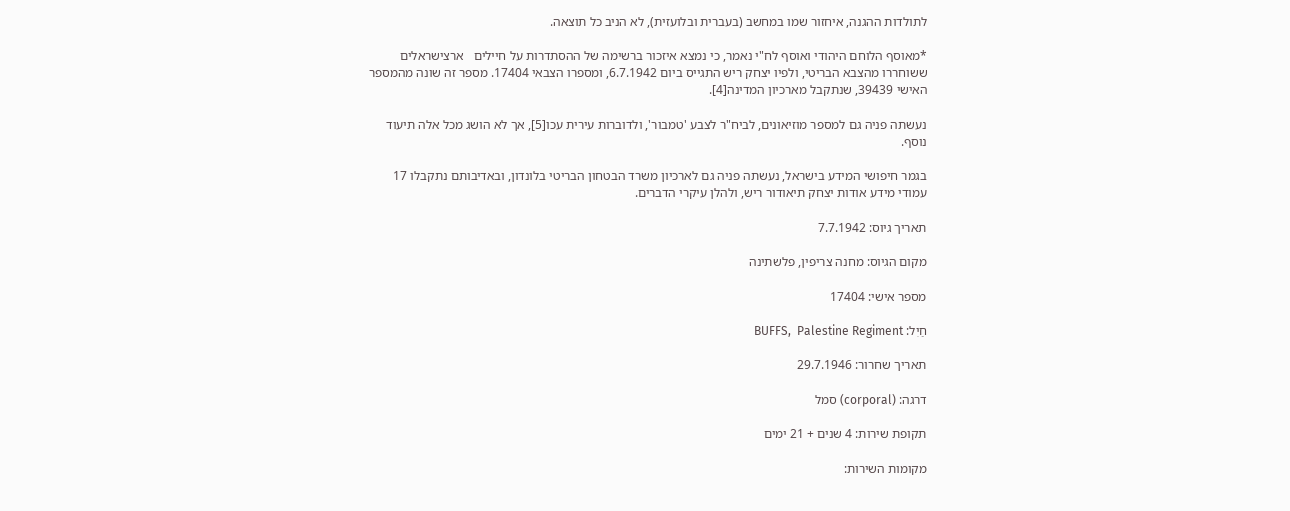לתולדות ההגנה, איחזור שמו במחשב (בעברית ובלועזית), לא הניב כל תוצאה.

*מאוסף הלוחם היהודי ואוסף לח"י נאמר, כי נמצא איזכור ברשימה של ההסתדרות על חיילים   ארצישראלים ששוחררו מהצבא הבריטי, ולפיו יצחק ריש התגייס ביום 6.7.1942, ומספרו הצבאי 17404. מספר זה שונה מהמספר האישי 39439, שנתקבל מארכיון המדינה[4].

נעשתה פניה גם למספר מוזיאונים, לביח"ר לצבע 'טמבור', ולדוברות עירית עכו[5], אך לא הושג מכל אלה תיעוד נוסף.

בגמר חיפושי המידע בישראל, נעשתה פניה גם לארכיון משרד הבטחון הבריטי בלונדון, ובאדיבותם נתקבלו 17 עמודי מידע אודות יצחק תיאודור ריש, ולהלן עיקרי הדברים.

תאריך גיוס: 7.7.1942

מקום הגיוס: מחנה צריפין, פלשתינה

מספר אישי: 17404

חַיִל: BUFFS,  Palestine Regiment

תאריך שחרור: 29.7.1946

דרגה: (corporal) סמל

תקופת שירות: 4 שנים + 21 ימים

מקומות השירות: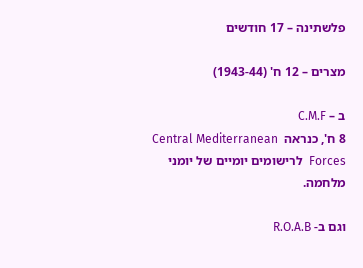פלשתינה – 17 חודשים

מצרים – 12 ח' (1943-44)

ב – C.M.F
8 ח', כנראה  Central Mediterranean Forces  לרישומים יומיים של יומני מלחמה.

וגם ב- R.O.A.B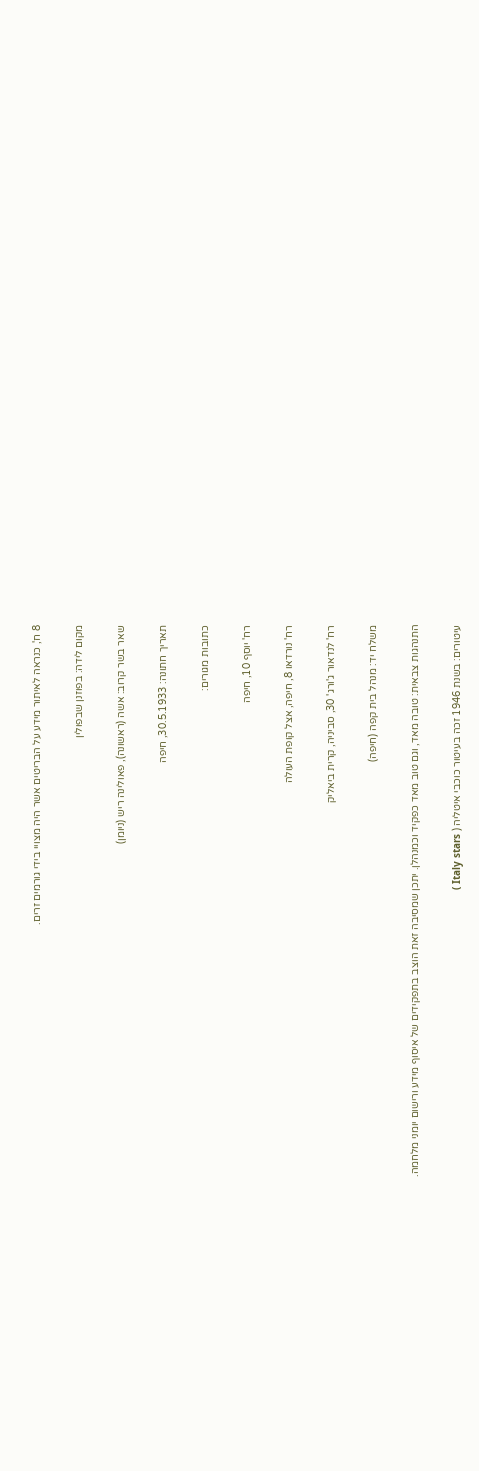8 ח', כנראה לאיתור מידע על הבריטים אשר היה מצויי בידי גורמים זרים.

מקום לידה: בפוזנן שבפולין

שאר בשר קרוב: אשה (ראשונה), פאולינה ריש (ניומן)

תאריך חתונה: 30.5.1933, חיפה

כתובות מגורים:

רח' יוסף 10, חיפה

רח' נורדאו 8, חיפה, אצל קופת העולה

רח' לנדאור ג'ורג' 30, סביניה, קרית ביאליק

משלח יד: מנהל בית קפה (חיפה)

התנהגות צבאית: טובה מאד, וגם טוב מאד כפקיד וכמנהלן. יתכן שמסיבה זאת הוצב בתפקידים של איסוף מידע ורישום יומני מלחמה.

עיטורים: בשנת 1946 זכה בעיטור כוכבי איטליה ( Italy stars )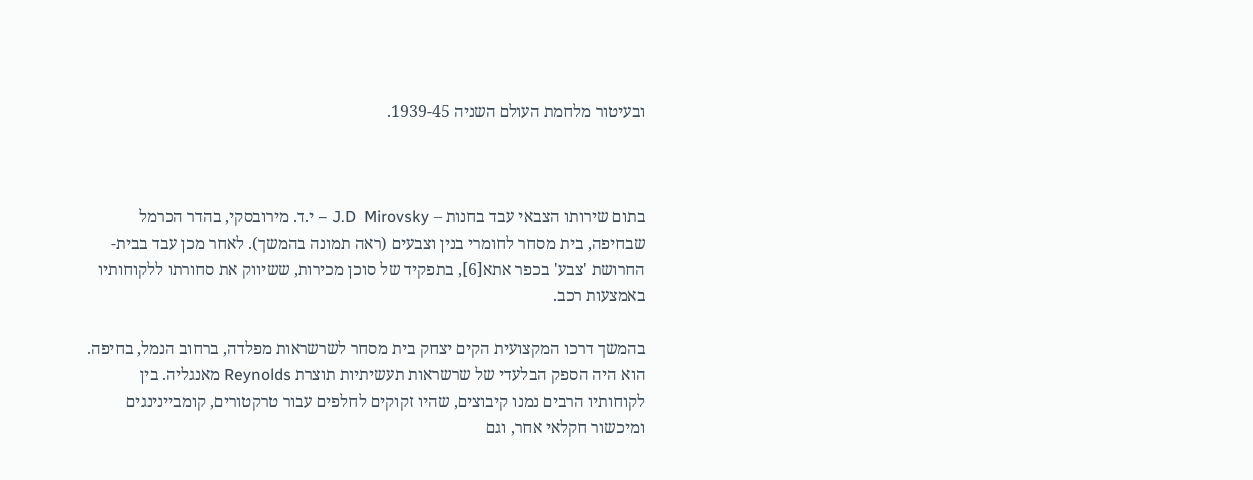ובעיטור מלחמת העולם השניה 1939-45.



בתום שירותו הצבאי עבד בחנות – J.D  Mirovsky – י.ד. מירובסקי, בהדר הכרמל שבחיפה, בית מסחר לחומרי בנין וצבעים (ראה תמונה בהמשך). לאחר מכן עבד בבית-החרושת 'צבע' בכפר אתא[6], בתפקיד של סוכן מכירות, ששיווק את סחורתו ללקוחותיו באמצעות רכב.

בהמשך דרכו המקצועית הקים יצחק בית מסחר לשרשראות מפלדה, ברחוב הנמל, בחיפה. הוא היה הספק הבלעדי של שרשראות תעשיתיות תוצרת Reynolds מאנגליה. בין לקוחותיו הרבים נמנו קיבוצים, שהיו זקוקים לחלפים עבור טרקטורים, קומביינינגים ומיכשור חקלאי אחר, וגם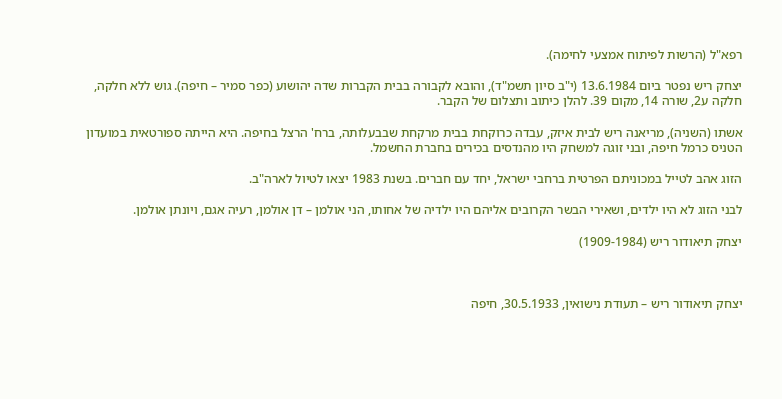רפא"ל (הרשות לפיתוח אמצעי לחימה).

יצחק ריש נפטר ביום 13.6.1984 (י"ב סיון תשמ"ד), והובא לקבורה בבית הקברות שדה יהושוע (כפר סמיר – חיפה). גוש ללא חלקה, חלקה ע2, שורה 14, מקום 39. להלן כיתוב ותצלום של הקבר.

אשתו (השניה), מריאנה ריש לבית איזק, עבדה כרוקחת בבית מרקחת שבבעלותה, ברח' הרצל בחיפה. היא הייתה ספורטאית במועדון הטניס כרמל חיפה, ובני זוגה למשחק היו מהנדסים בכירים בחברת החשמל.

הזוג אהב לטייל במכוניתם הפרטית ברחבי ישראל, יחד עם חברים. בשנת 1983 יצאו לטיול לארה"ב.

לבני הזוג לא היו ילדים, ושאירי הבשר הקרובים אליהם היו ילדיה של אחותו, הני אולמן – דן אולמן, רעיה אגם, ויונתן אולמן.

יצחק תיאודור ריש (1909-1984)



יצחק תיאודור ריש – תעודת נישואין, 30.5.1933, חיפה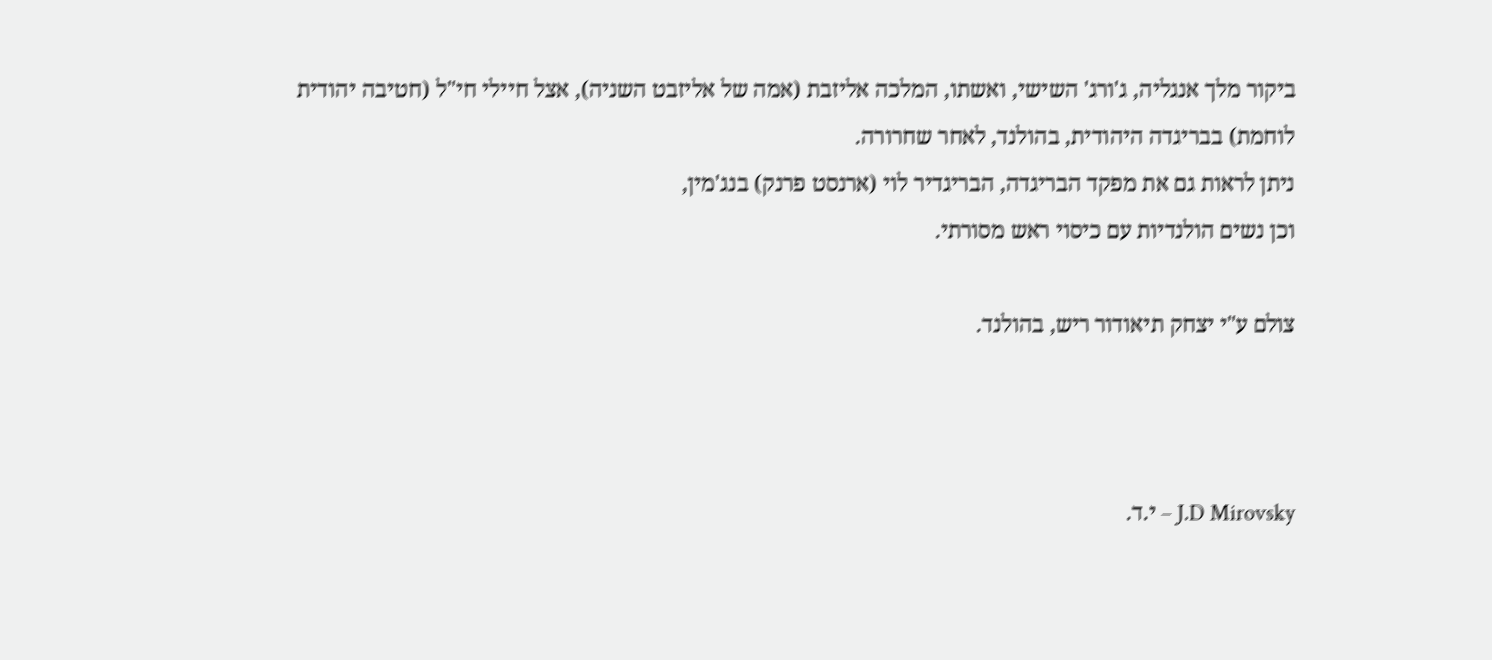ביקור מלך אנגליה, ג'ורג' השישי, ואשתו, המלכה אליזבת (אמה של אליזבט השניה), אצל חיילי חי"ל (חטיבה יהודית לוחמת) בבריגדה היהודית, בהולנד, לאחר שחרורה.
ניתן לראות גם את מפקד הבריגדה, הבריגדיר לוי (ארנסט פרנק) בנג'מין,
וכן נשים הולנדיות עם כיסוי ראש מסורתי.

צולם ע"י יצחק תיאודור ריש, בהולנד.



J.D Mirovsky – י.ד.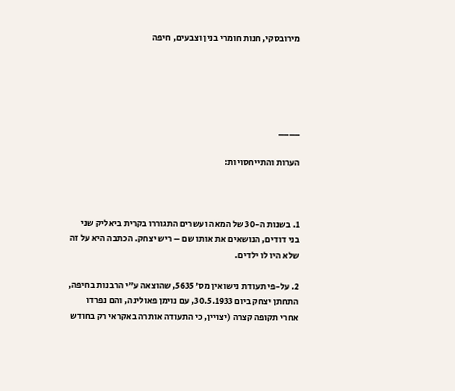מירובסקי, חנות חומרי בנין וצבעים, חיפה





____

הערות והתייחסויות:



1. בשנות ה-30 של המאה ועשרים התגוררו בקרית ביאליק שני בני דודים, הנושאים את אותו שם – ריש יצחק. הכתבה היא על זה שלא היו לו ילדים.

2. על-פי תעודת נישואין מס' 5635, שהוצאה ע"י הרבנות בחיפה, התחתן יצחק ביום 30.5.1933, עם נוימן פאולינה, והם נפרדו אחרי תקופה קצרה (יצויין, כי התעודה אותרה באקראי רק בחודש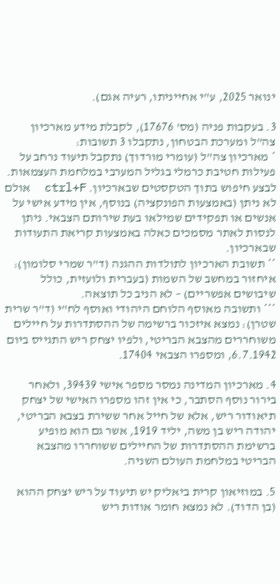ינואר 2025, ע"י אחייניתו, רעיה אגם).

3. בעקבות פניה (מס' 17676), לקבלת מידע מארכיון צה"ל ומערכת הבטחון, נתקבלו 3 תשובות:
* מארכיון צה"ל (עומרי מורדוך) נתקבל תיעוד נרחב על פעילות חטיבת כרמלי בגליל המערבי במלחמת העצמאות. לבצע חיפוש בתוך הטקסטים שבארכיון. ctrl+F  אולם לא ניתן (באמצעות הפונקציה) בנוסף, אין מידע אישי על אנשים או תפקידים שמילאו בעת שירותם הצבאי. ניתן לנסות לאתר מסמכים כאלה באמצעות קריאת התעודות שבארכיון.
** תשובת הארכיון לתולדות ההגנה (ד"ר שמרי סלומון): איחזור במחשב של השמות (בעברית ולועזית, כולל שיבושים אפשריים) – לא הניב כל תוצאה.
*** ותשובה מאוסף הלוחם היהודי ואוסף לח"י (ד"ר שרית שטרן): נמצא איזכור ברשימה של ההסתדרות על חיילים משוחררים מהצבא הבריטי, ולפיו יצחק ריש התגייס ביום 6.7.1942, ומספרו הצבאי 17404.

4. מארכיון המדינה נמסר מספר אישי 39439, ולאחר בירור נוסף הסתבר, כי אין זהו מספרו האישי של יצחק תיאודור ריש, אלא של חייל אחר ששירת בצבא הבריטי, יהודה ריש בן משה, יליד 1919, אשר גם הוא מופיע        ברשימת ההסתדרות של החיילים ששוחררו מהצבא הבריטי במלחמת העולם השניה.

5. במוזיאון קרית ביאליק יש תיעוד על ריש יצחק ההוא (בן הדוד). לא נמצא חומר אודות ריש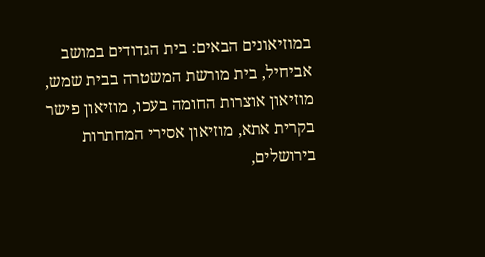במוזיאונים הבאים: בית הגדודים במושב אביחיל, בית מורשת המשטרה בבית שמש, מוזיאון אוצרות החומה בעכו, מוזיאון פישר בקרית אתא, מוזיאון אסירי המחתרות בירושלים,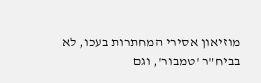מוזיאון אסירי המחתרות בעכו, לא בביח"ר 'טמבור', וגם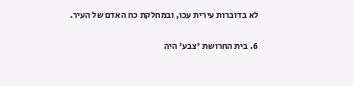לא בדוברות עירית עכו, ובמחלקת כח האדם של העיר.

6. בית החרושת 'צבע' היה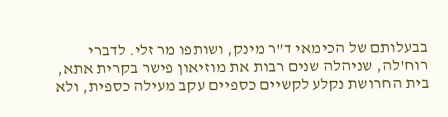בבעלותם של הכימאי ד"ר מינק, ושותפו מר זלי. לדברי רוח'לה, שניהלה שנים רבות את מוזיאון פישר בקרית אתא, בית החרושת נקלע לקשיים כספיים עקב מעילה כספית, ולא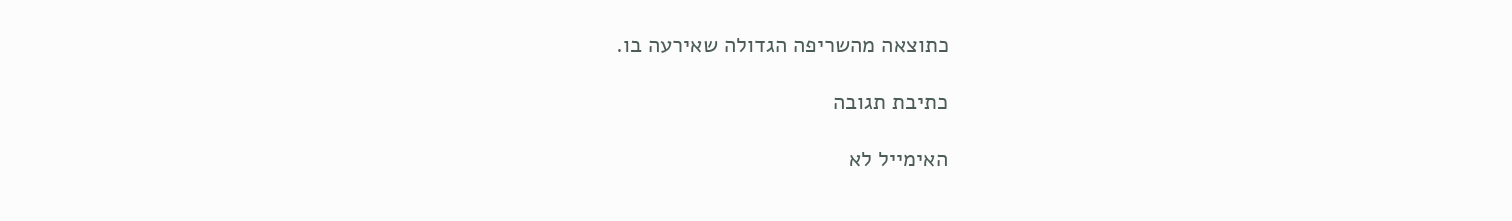כתוצאה מהשריפה הגדולה שאירעה בו.

כתיבת תגובה

האימייל לא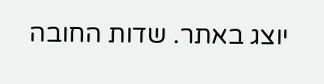יוצג באתר. שדות החובה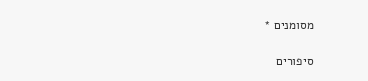מסומנים *

סיפורים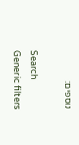נוספים:

Search
Generic filters